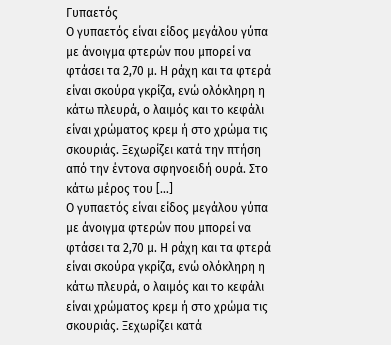Γυπαετός
Ο γυπαετός είναι είδος μεγάλου γύπα με άνοιγμα φτερών που μπορεί να φτάσει τα 2,70 μ. Η ράχη και τα φτερά είναι σκούρα γκρίζα, ενώ ολόκληρη η κάτω πλευρά, ο λαιμός και το κεφάλι είναι χρώματος κρεμ ή στο χρώμα τις σκουριάς. Ξεχωρίζει κατά την πτήση από την έντονα σφηνοειδή ουρά. Στο κάτω μέρος του […]
Ο γυπαετός είναι είδος μεγάλου γύπα με άνοιγμα φτερών που μπορεί να φτάσει τα 2,70 μ. Η ράχη και τα φτερά είναι σκούρα γκρίζα, ενώ ολόκληρη η κάτω πλευρά, ο λαιμός και το κεφάλι είναι χρώματος κρεμ ή στο χρώμα τις σκουριάς. Ξεχωρίζει κατά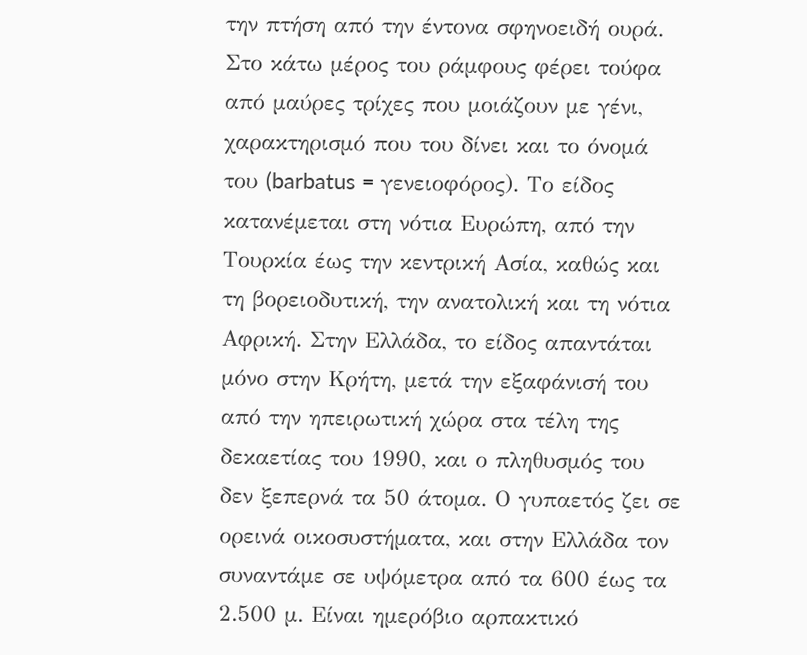την πτήση από την έντονα σφηνοειδή ουρά. Στο κάτω μέρος του ράμφους φέρει τούφα από μαύρες τρίχες που μοιάζουν με γένι, χαρακτηρισμό που του δίνει και το όνομά του (barbatus = γενειοφόρος). Το είδος κατανέμεται στη νότια Ευρώπη, από την Τουρκία έως την κεντρική Ασία, καθώς και τη βορειοδυτική, την ανατολική και τη νότια Αφρική. Στην Ελλάδα, το είδος απαντάται μόνο στην Κρήτη, μετά την εξαφάνισή του από την ηπειρωτική χώρα στα τέλη της δεκαετίας του 1990, και ο πληθυσμός του δεν ξεπερνά τα 50 άτομα. Ο γυπαετός ζει σε ορεινά οικοσυστήματα, και στην Ελλάδα τον συναντάμε σε υψόμετρα από τα 600 έως τα 2.500 μ. Είναι ημερόβιο αρπακτικό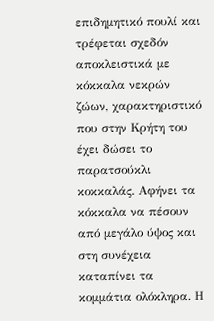επιδημητικό πουλί και τρέφεται σχεδόν αποκλειστικά με κόκκαλα νεκρών ζώων, χαρακτηριστικό που στην Κρήτη του έχει δώσει το παρατσούκλι κοκκαλάς. Αφήνει τα κόκκαλα να πέσουν από μεγάλο ύψος και στη συνέχεια καταπίνει τα κομμάτια ολόκληρα. Η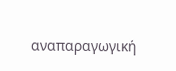αναπαραγωγική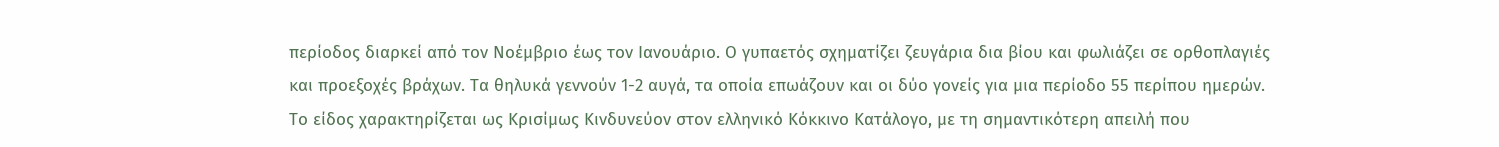περίοδος διαρκεί από τον Νοέμβριο έως τον Ιανουάριο. Ο γυπαετός σχηματίζει ζευγάρια δια βίου και φωλιάζει σε ορθοπλαγιές και προεξοχές βράχων. Τα θηλυκά γεννούν 1-2 αυγά, τα οποία επωάζουν και οι δύο γονείς για μια περίοδο 55 περίπου ημερών. Το είδος χαρακτηρίζεται ως Κρισίμως Κινδυνεύον στον ελληνικό Κόκκινο Κατάλογο, με τη σημαντικότερη απειλή που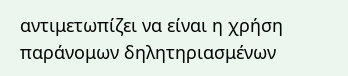αντιμετωπίζει να είναι η χρήση παράνομων δηλητηριασμένων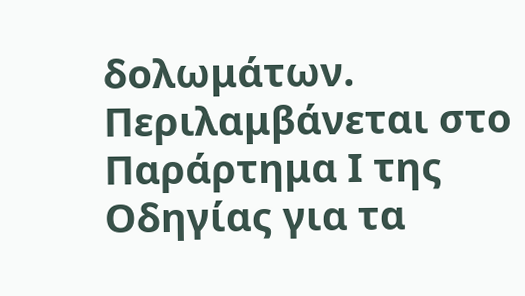δολωμάτων. Περιλαμβάνεται στο Παράρτημα Ι της Οδηγίας για τα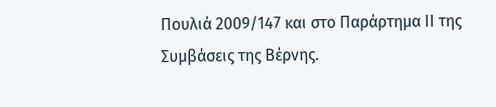Πουλιά 2009/147 και στο Παράρτημα ΙΙ της Συμβάσεις της Βέρνης.